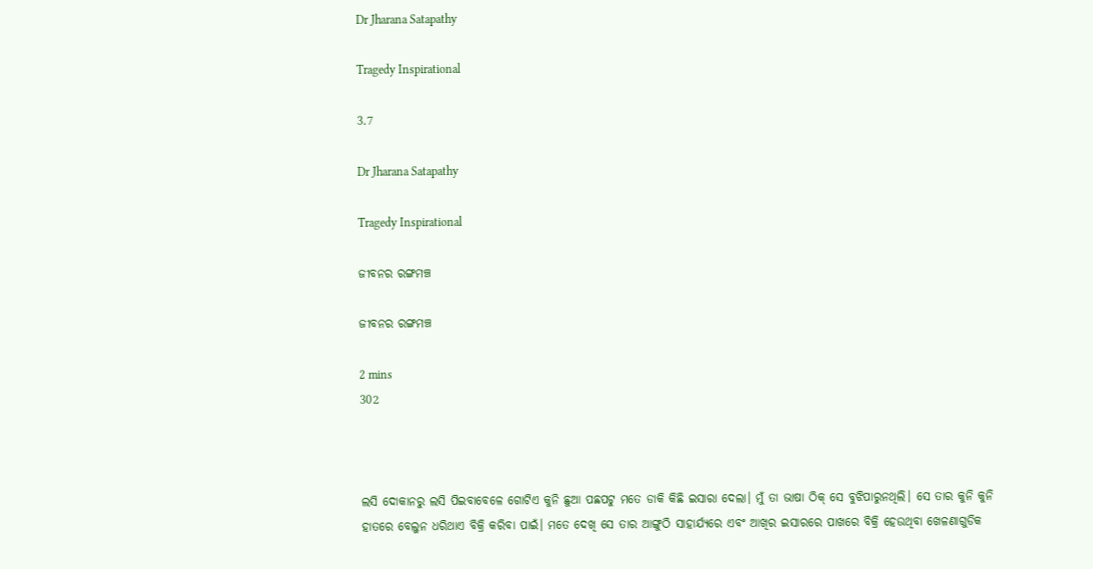Dr Jharana Satapathy

Tragedy Inspirational

3.7

Dr Jharana Satapathy

Tragedy Inspirational

ଜୀବନର ରଙ୍ଗମଞ୍ଚ

ଜୀବନର ରଙ୍ଗମଞ୍ଚ

2 mins
302



ଲସି ଦୋକାନରୁ ଲସି ପିଇବାବେଳେ ଗୋଟିଏ କୁନି ଛୁଆ ପଛପଟୁ ମତେ ଡାକି କିଛି ଇସାରା ଦେଲା। ମୁଁ ତା ଭାଷା ଠିକ୍ ସେ ବୁଝିପାରୁନଥିଲି। ସେ ତାର କୁନି କୁନି ହାତରେ ବେଲୁନ ଧରିଥାଏ ବିକ୍ରି କରିବା ପାଇଁ। ମତେ ଦେଖି ସେ ତାର ଆଙ୍ଗୁଠି ସାହାର୍ଯ୍ୟରେ ଏବଂ ଆଖିର ଇସାରରେ ପାଖରେ ବିକ୍ରି ହେଉଥିବା ଖେଳଣାଗୁଡିକ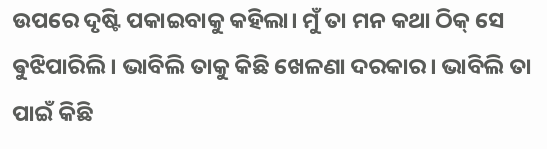ଉପରେ ଦୃଷ୍ଟି ପକାଇବାକୁ କହିଲା। ମୁଁ ତା ମନ କଥା ଠିକ୍ ସେ ଵୁଝିପାରିଲି। ଭାବିଲି ତାକୁ କିଛି ଖେଳଣା ଦରକାର। ଭାବିଲି ତା ପାଇଁ କିଛି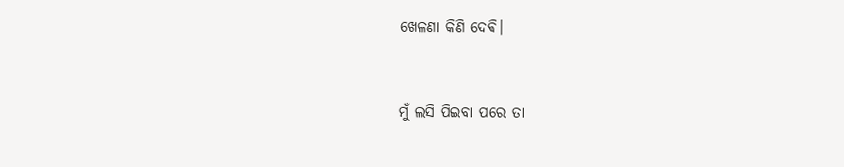ଖେଳଣା କିଣି ଦେଵି।


ମୁଁ ଲସି ପିଇବା ପରେ ତା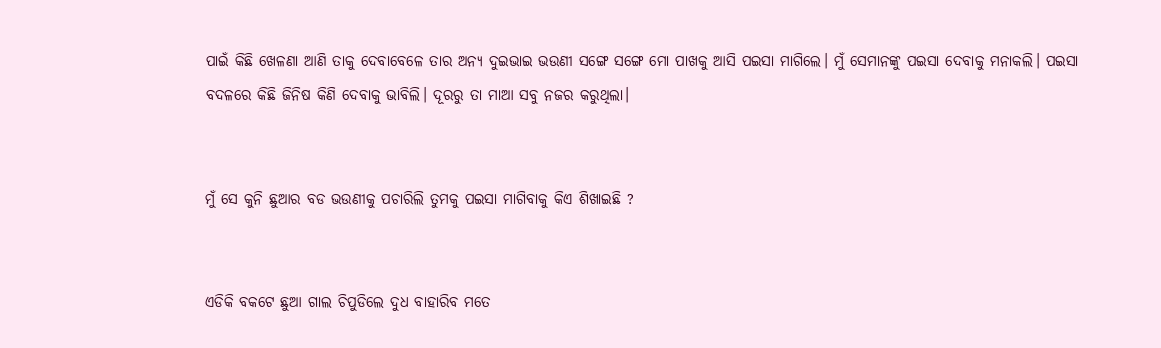ପାଇଁ କିଛି ଖେଳଣା ଆଣି ତାକୁ ଦେବାବେଳେ ତାର ଅନ୍ୟ ଦୁଇଭାଇ ଭଉଣୀ ସଙ୍ଗେ ସଙ୍ଗେ ମୋ ପାଖକୁ ଆସି ପଇସା ମାଗିଲେ। ମୁଁ ସେମାନଙ୍କୁ ପଇସା ଦେବାକୁ ମନାକଲି। ପଇସା ବଦଳରେ କିଛି ଜିନିଷ କିଣି ଦେବାକୁ ଭାବିଲି। ଦୂରରୁ ତା ମାଆ ସବୁ ନଜର କରୁଥିଲା।


ମୁଁ ସେ କୁନି ଛୁଆର ବଡ ଭଉଣୀକୁ ପଚାରିଲି ତୁମକୁ ପଇସା ମାଗିବାକୁ କିଏ ଶିଖାଇଛି ?


ଏଡିକି ବକଟେ ଛୁଆ ଗାଲ ଚିପୁଡିଲେ ଦୁଧ ବାହାରିବ ମତେ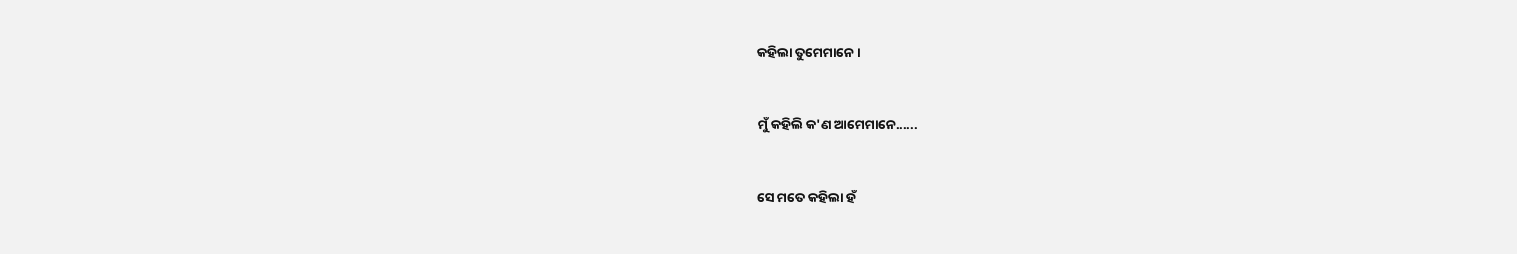କହିଲା ତୁମେମାନେ ।


ମୁଁ କହିଲି କ'ଣ ଆମେମାନେ......


ସେ ମତେ କହିଲା ହଁ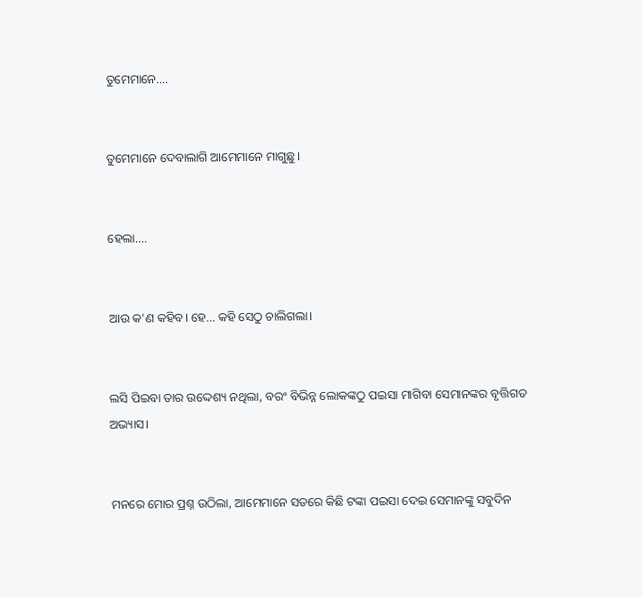ତୁମେମାନେ....


ତୁମେମାନେ ଦେବାଲାଗି ଆମେମାନେ ମାଗୁଛୁ।


ହେଲା....


ଆଉ କ'ଣ କହିବ। ହେ... କହି ସେଠୁ ଚାଲିଗଲା।


ଲସି ପିଇବା ତାର ଉଦ୍ଦେଶ୍ୟ ନଥିଲା, ବରଂ ବିଭିନ୍ନ ଲୋକଙ୍କଠୁ ପଇସା ମାଗିବା ସେମାନଙ୍କର ବୃତ୍ତିଗତ ଅଭ୍ୟାସ।


ମନରେ ମୋର ପ୍ରଶ୍ନ ଉଠିଲା, ଆମେମାନେ ସତରେ କିଛି ଟଙ୍କା ପଇସା ଦେଇ ସେମାନଙ୍କୁ ସବୁଦିନ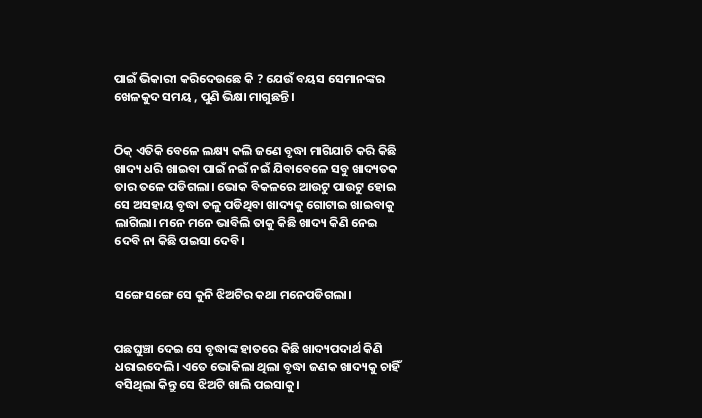ପାଇଁ ଭିକାରୀ କରିଦେଉଛେ କି ? ଯେଉଁ ବୟସ ସେମାନଙ୍କର ଖେଳକୁଦ ସମୟ , ପୁଣି ଭିକ୍ଷା ମାଗୁଛନ୍ତି।


ଠିକ୍ ଏତିକି ବେଳେ ଲକ୍ଷ୍ୟ କଲି ଜଣେ ବୃଦ୍ଧା ମାଗିଯାଚି କରି କିଛି ଖାଦ୍ୟ ଧରି ଖାଇବା ପାଇଁ ନଇଁ ନଇଁ ଯିବାବେଳେ ସବୁ ଖାଦ୍ୟତକ ତାର ତଳେ ପଡିଗଲା। ଭୋକ ବିକଳରେ ଆଉଟୁ ପାଉଟୁ ହୋଇ ସେ ଅସହାୟ ବୃଦ୍ଧା ତଳୁ ପଡିଥିବା ଖାଦ୍ୟକୁ ଗୋଟାଇ ଖାଇବାକୁ ଲାଗିଲା। ମନେ ମନେ ଭାବିଲି ତାକୁ କିଛି ଖାଦ୍ୟ କିଣି ନେଇ ଦେବି ନା କିଛି ପଇସା ଦେବି।


ସଙ୍ଗେ ସଙ୍ଗେ ସେ କୁନି ଝିଅଟିର କଥା ମନେପଡିଗଲା।


ପଛଘୁଞ୍ଚା ଦେଇ ସେ ବୃଦ୍ଧାଙ୍କ ହାତରେ କିଛି ଖାଦ୍ୟପଦାର୍ଥ କିଣି ଧରାଇଦେଲି। ଏତେ ଭୋକିଲା ଥିଲା ବୃଦ୍ଧା ଜଣକ ଖାଦ୍ୟକୁ ଚାହିଁ ବସିଥିଲା କିନ୍ତୁ ସେ ଝିଅଟି ଖାଲି ପଇସାକୁ।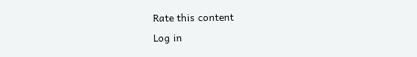Rate this content
Log in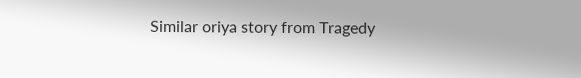Similar oriya story from Tragedy